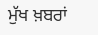ਮੁੱਖ ਖ਼ਬਰਾਂ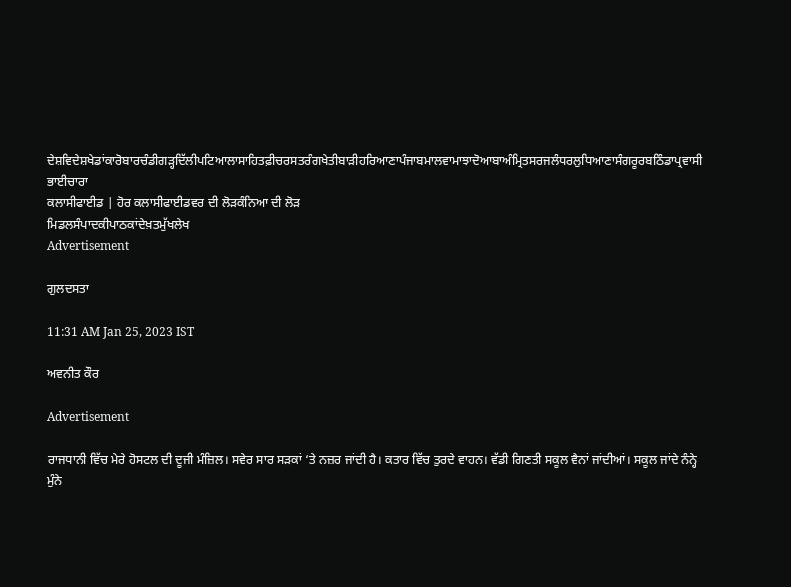ਦੇਸ਼ਵਿਦੇਸ਼ਖੇਡਾਂਕਾਰੋਬਾਰਚੰਡੀਗੜ੍ਹਦਿੱਲੀਪਟਿਆਲਾਸਾਹਿਤਫ਼ੀਚਰਸਤਰੰਗਖੇਤੀਬਾੜੀਹਰਿਆਣਾਪੰਜਾਬਮਾਲਵਾਮਾਝਾਦੋਆਬਾਅੰਮ੍ਰਿਤਸਰਜਲੰਧਰਲੁਧਿਆਣਾਸੰਗਰੂਰਬਠਿੰਡਾਪ੍ਰਵਾਸੀ ਭਾਈਚਾਰਾ
ਕਲਾਸੀਫਾਈਡ | ਹੋਰ ਕਲਾਸੀਫਾਈਡਵਰ ਦੀ ਲੋੜਕੰਨਿਆ ਦੀ ਲੋੜ
ਮਿਡਲਸੰਪਾਦਕੀਪਾਠਕਾਂਦੇਖ਼ਤਮੁੱਖਲੇਖ
Advertisement

ਗੁਲਦਸਤਾ

11:31 AM Jan 25, 2023 IST

ਅਵਨੀਤ ਕੌਰ

Advertisement

ਰਾਜਧਾਨੀ ਵਿੱਚ ਮੇਰੇ ਹੋਸਟਲ ਦੀ ਦੂਜੀ ਮੰਜ਼ਿਲ। ਸਵੇਰ ਸਾਰ ਸੜਕਾਂ ‘ਤੇ ਨਜ਼ਰ ਜਾਂਦੀ ਹੈ। ਕਤਾਰ ਵਿੱਚ ਤੁਰਦੇ ਵਾਹਨ। ਵੱਡੀ ਗਿਣਤੀ ਸਕੂਲ ਵੈਨਾਂ ਜਾਂਦੀਆਂ। ਸਕੂਲ ਜਾਂਦੇ ਨੰਨ੍ਹੇ ਮੁੰਨੇ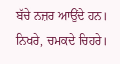ਬੱਚੇ ਨਜ਼ਰ ਆਉਂਦੇ ਹਨ। ਨਿਖਰੇ, ਚਮਕਦੇ ਚਿਹਰੇ।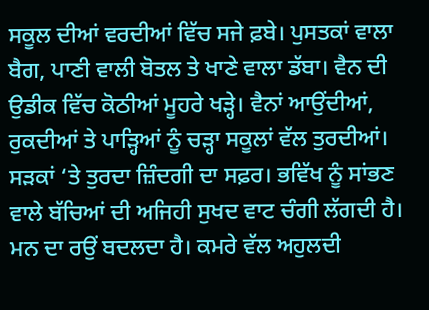ਸਕੂਲ ਦੀਆਂ ਵਰਦੀਆਂ ਵਿੱਚ ਸਜੇ ਫ਼ਬੇ। ਪੁਸਤਕਾਂ ਵਾਲਾ ਬੈਗ, ਪਾਣੀ ਵਾਲੀ ਬੋਤਲ ਤੇ ਖਾਣੇ ਵਾਲਾ ਡੱਬਾ। ਵੈਨ ਦੀ ਉਡੀਕ ਵਿੱਚ ਕੋਠੀਆਂ ਮੂਹਰੇ ਖੜ੍ਹੇ। ਵੈਨਾਂ ਆਉਂਦੀਆਂ, ਰੁਕਦੀਆਂ ਤੇ ਪਾੜ੍ਹਿਆਂ ਨੂੰ ਚੜ੍ਹਾ ਸਕੂਲਾਂ ਵੱਲ ਤੁਰਦੀਆਂ। ਸੜਕਾਂ ‘ਤੇ ਤੁਰਦਾ ਜ਼ਿੰਦਗੀ ਦਾ ਸਫ਼ਰ। ਭਵਿੱਖ ਨੂੰ ਸਾਂਭਣ ਵਾਲੇ ਬੱਚਿਆਂ ਦੀ ਅਜਿਹੀ ਸੁਖਦ ਵਾਟ ਚੰਗੀ ਲੱਗਦੀ ਹੈ। ਮਨ ਦਾ ਰਉਂ ਬਦਲਦਾ ਹੈ। ਕਮਰੇ ਵੱਲ ਅਹੁਲਦੀ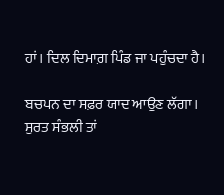ਹਾਂ। ਦਿਲ ਦਿਮਾਗ਼ ਪਿੰਡ ਜਾ ਪਹੁੰਚਦਾ ਹੈ।

ਬਚਪਨ ਦਾ ਸਫ਼ਰ ਯਾਦ ਆਉਣ ਲੱਗਾ। ਸੁਰਤ ਸੰਭਲੀ ਤਾਂ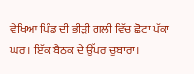ਵੇਖਿਆ ਪਿੰਡ ਦੀ ਭੀੜੀ ਗਲੀ ਵਿੱਚ ਛੋਟਾ ਪੱਕਾ ਘਰ। ਇੱਕ ਬੈਠਕ ਦੇ ਉੱਪਰ ਚੁਬਾਰਾ।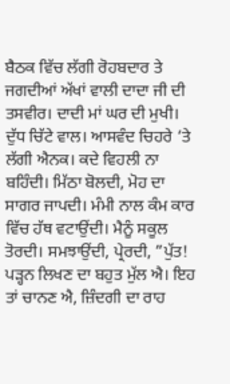ਬੈਠਕ ਵਿੱਚ ਲੱਗੀ ਰੋਹਬਦਾਰ ਤੇ ਜਗਦੀਆਂ ਅੱਖਾਂ ਵਾਲੀ ਦਾਦਾ ਜੀ ਦੀ ਤਸਵੀਰ। ਦਾਦੀ ਮਾਂ ਘਰ ਦੀ ਮੁਖੀ। ਦੁੱਧ ਚਿੱਟੇ ਵਾਲ। ਆਸਵੰਦ ਚਿਹਰੇ ‘ਤੇ ਲੱਗੀ ਐਨਕ। ਕਦੇ ਵਿਹਲੀ ਨਾ ਬਹਿੰਦੀ। ਮਿੱਠਾ ਬੋਲਦੀ, ਮੋਹ ਦਾ ਸਾਗਰ ਜਾਪਦੀ। ਮੰਮੀ ਨਾਲ ਕੰਮ ਕਾਰ ਵਿੱਚ ਹੱਥ ਵਟਾਉਂਦੀ। ਮੈਨੂੰ ਸਕੂਲ ਤੋਰਦੀ। ਸਮਝਾਉਂਦੀ, ਪ੍ਰੇਰਦੀ, ”ਪੁੱਤ! ਪੜ੍ਹਨ ਲਿਖਣ ਦਾ ਬਹੁਤ ਮੁੱਲ ਐ। ਇਹ ਤਾਂ ਚਾਨਣ ਐ, ਜ਼ਿੰਦਗੀ ਦਾ ਰਾਹ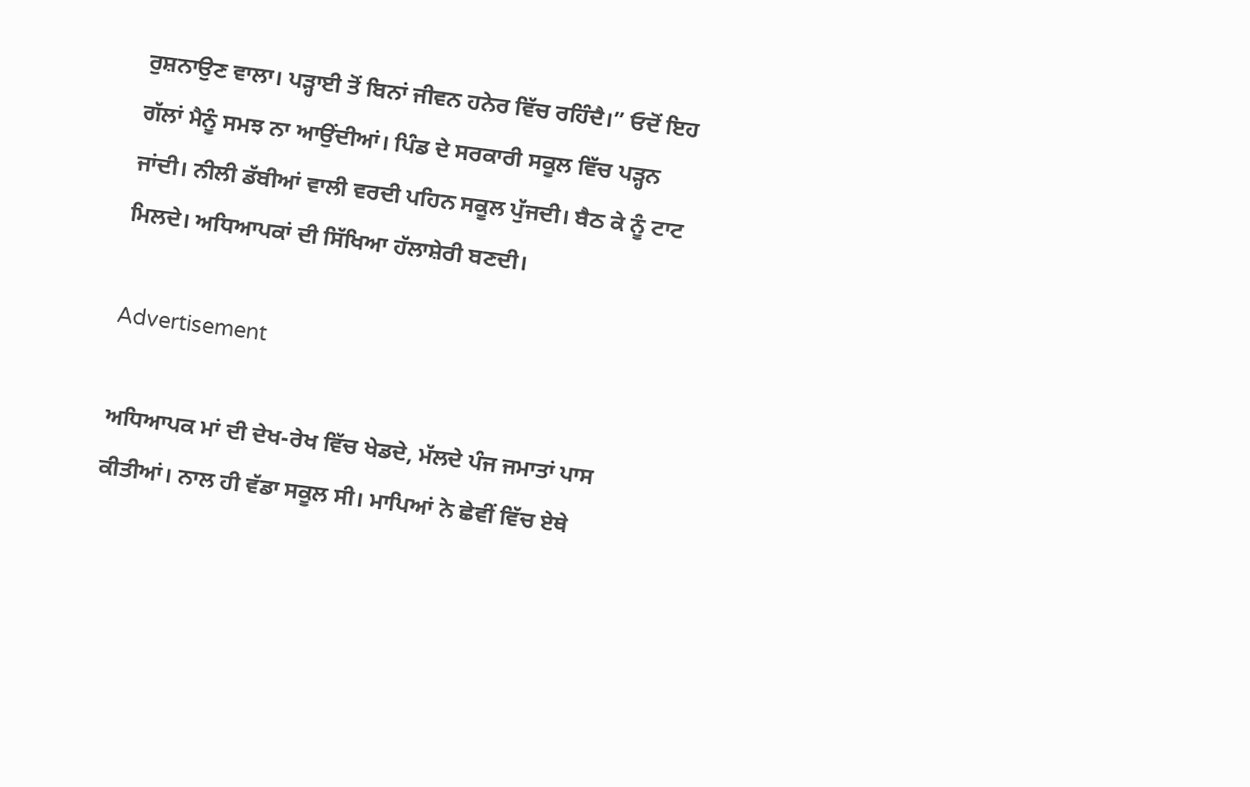ਰੁਸ਼ਨਾਉਣ ਵਾਲਾ। ਪੜ੍ਹਾਈ ਤੋਂ ਬਿਨਾਂ ਜੀਵਨ ਹਨੇਰ ਵਿੱਚ ਰਹਿੰਦੈ।” ਓਦੋਂ ਇਹ ਗੱਲਾਂ ਮੈਨੂੰ ਸਮਝ ਨਾ ਆਉਂਦੀਆਂ। ਪਿੰਡ ਦੇ ਸਰਕਾਰੀ ਸਕੂਲ ਵਿੱਚ ਪੜ੍ਹਨ ਜਾਂਦੀ। ਨੀਲੀ ਡੱਬੀਆਂ ਵਾਲੀ ਵਰਦੀ ਪਹਿਨ ਸਕੂਲ ਪੁੱਜਦੀ। ਬੈਠ ਕੇ ਨੂੰ ਟਾਟ ਮਿਲਦੇ। ਅਧਿਆਪਕਾਂ ਦੀ ਸਿੱਖਿਆ ਹੱਲਾਸ਼ੇਰੀ ਬਣਦੀ।

Advertisement

ਅਧਿਆਪਕ ਮਾਂ ਦੀ ਦੇਖ-ਰੇਖ ਵਿੱਚ ਖੇਡਦੇ, ਮੱਲਦੇ ਪੰਜ ਜਮਾਤਾਂ ਪਾਸ ਕੀਤੀਆਂ। ਨਾਲ ਹੀ ਵੱਡਾ ਸਕੂਲ ਸੀ। ਮਾਪਿਆਂ ਨੇ ਛੇਵੀਂ ਵਿੱਚ ਏਥੇ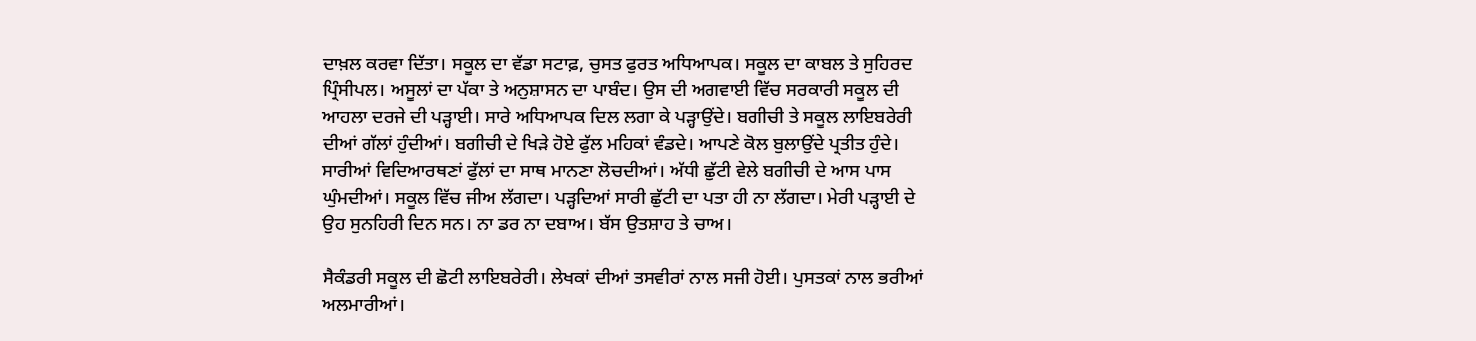ਦਾਖ਼ਲ ਕਰਵਾ ਦਿੱਤਾ। ਸਕੂਲ ਦਾ ਵੱਡਾ ਸਟਾਫ਼, ਚੁਸਤ ਫੁਰਤ ਅਧਿਆਪਕ। ਸਕੂਲ ਦਾ ਕਾਬਲ ਤੇ ਸੁਹਿਰਦ ਪ੍ਰਿੰਸੀਪਲ। ਅਸੂਲਾਂ ਦਾ ਪੱਕਾ ਤੇ ਅਨੁਸ਼ਾਸਨ ਦਾ ਪਾਬੰਦ। ਉਸ ਦੀ ਅਗਵਾਈ ਵਿੱਚ ਸਰਕਾਰੀ ਸਕੂਲ ਦੀ ਆਹਲਾ ਦਰਜੇ ਦੀ ਪੜ੍ਹਾਈ। ਸਾਰੇ ਅਧਿਆਪਕ ਦਿਲ ਲਗਾ ਕੇ ਪੜ੍ਹਾਉਂਦੇ। ਬਗੀਚੀ ਤੇ ਸਕੂਲ ਲਾਇਬਰੇਰੀ ਦੀਆਂ ਗੱਲਾਂ ਹੁੰਦੀਆਂ। ਬਗੀਚੀ ਦੇ ਖਿੜੇ ਹੋਏ ਫੁੱਲ ਮਹਿਕਾਂ ਵੰਡਦੇ। ਆਪਣੇ ਕੋਲ ਬੁਲਾਉਂਦੇ ਪ੍ਰਤੀਤ ਹੁੰਦੇ। ਸਾਰੀਆਂ ਵਿਦਿਆਰਥਣਾਂ ਫੁੱਲਾਂ ਦਾ ਸਾਥ ਮਾਨਣਾ ਲੋਚਦੀਆਂ। ਅੱਧੀ ਛੁੱਟੀ ਵੇਲੇ ਬਗੀਚੀ ਦੇ ਆਸ ਪਾਸ ਘੁੰਮਦੀਆਂ। ਸਕੂਲ ਵਿੱਚ ਜੀਅ ਲੱਗਦਾ। ਪੜ੍ਹਦਿਆਂ ਸਾਰੀ ਛੁੱਟੀ ਦਾ ਪਤਾ ਹੀ ਨਾ ਲੱਗਦਾ। ਮੇਰੀ ਪੜ੍ਹਾਈ ਦੇ ਉਹ ਸੁਨਹਿਰੀ ਦਿਨ ਸਨ। ਨਾ ਡਰ ਨਾ ਦਬਾਅ। ਬੱਸ ਉਤਸ਼ਾਹ ਤੇ ਚਾਅ।

ਸੈਕੰਡਰੀ ਸਕੂਲ ਦੀ ਛੋਟੀ ਲਾਇਬਰੇਰੀ। ਲੇਖਕਾਂ ਦੀਆਂ ਤਸਵੀਰਾਂ ਨਾਲ ਸਜੀ ਹੋਈ। ਪੁਸਤਕਾਂ ਨਾਲ ਭਰੀਆਂ ਅਲਮਾਰੀਆਂ।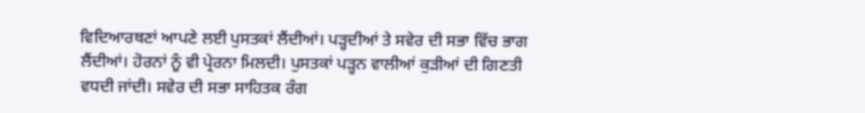ਵਿਦਿਆਰਥਣਾਂ ਆਪਣੇ ਲਈ ਪੁਸਤਕਾਂ ਲੈਂਦੀਆਂ। ਪੜ੍ਹਦੀਆਂ ਤੇ ਸਵੇਰ ਦੀ ਸਭਾ ਵਿੱਚ ਭਾਗ ਲੈਂਦੀਆਂ। ਹੋਰਨਾਂ ਨੂੰ ਵੀ ਪ੍ਰੇਰਨਾ ਮਿਲਦੀ। ਪੁਸਤਕਾਂ ਪੜ੍ਹਨ ਵਾਲੀਆਂ ਕੁੜੀਆਂ ਦੀ ਗਿਣਤੀ ਵਧਦੀ ਜਾਂਦੀ। ਸਵੇਰ ਦੀ ਸਭਾ ਸਾਹਿਤਕ ਰੰਗ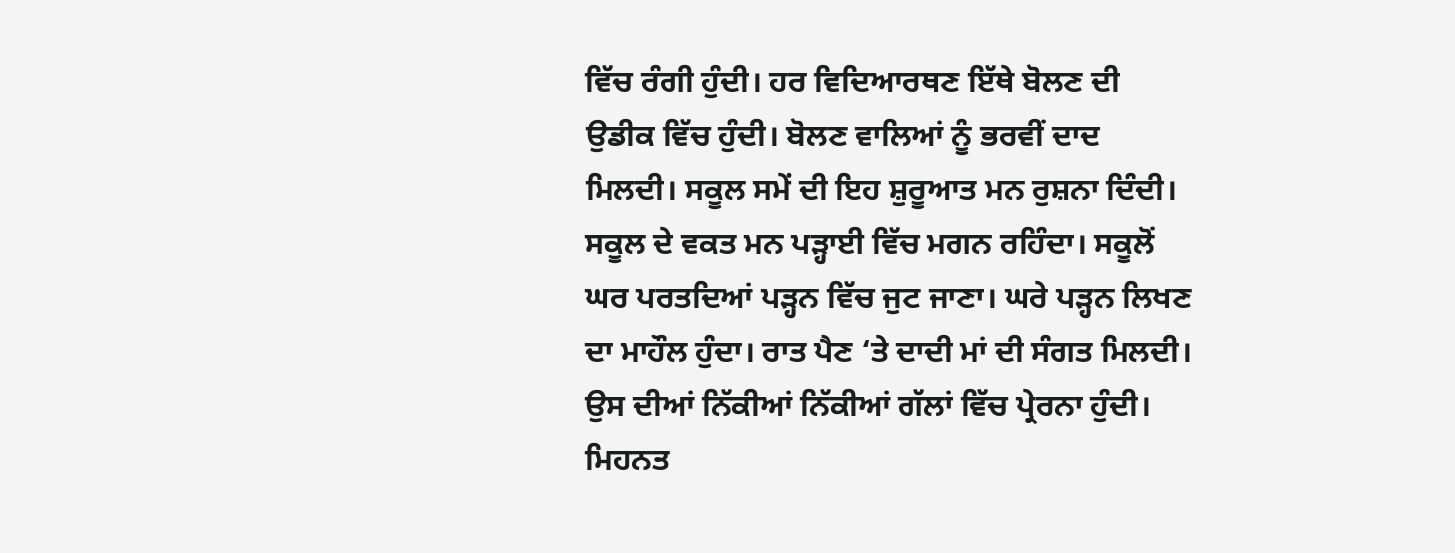ਵਿੱਚ ਰੰਗੀ ਹੁੰਦੀ। ਹਰ ਵਿਦਿਆਰਥਣ ਇੱਥੇ ਬੋਲਣ ਦੀ ਉਡੀਕ ਵਿੱਚ ਹੁੰਦੀ। ਬੋਲਣ ਵਾਲਿਆਂ ਨੂੰ ਭਰਵੀਂ ਦਾਦ ਮਿਲਦੀ। ਸਕੂਲ ਸਮੇਂ ਦੀ ਇਹ ਸ਼ੁਰੂਆਤ ਮਨ ਰੁਸ਼ਨਾ ਦਿੰਦੀ। ਸਕੂਲ ਦੇ ਵਕਤ ਮਨ ਪੜ੍ਹਾਈ ਵਿੱਚ ਮਗਨ ਰਹਿੰਦਾ। ਸਕੂਲੋਂ ਘਰ ਪਰਤਦਿਆਂ ਪੜ੍ਹਨ ਵਿੱਚ ਜੁਟ ਜਾਣਾ। ਘਰੇ ਪੜ੍ਹਨ ਲਿਖਣ ਦਾ ਮਾਹੌਲ ਹੁੰਦਾ। ਰਾਤ ਪੈਣ ‘ਤੇ ਦਾਦੀ ਮਾਂ ਦੀ ਸੰਗਤ ਮਿਲਦੀ। ਉਸ ਦੀਆਂ ਨਿੱਕੀਆਂ ਨਿੱਕੀਆਂ ਗੱਲਾਂ ਵਿੱਚ ਪ੍ਰੇਰਨਾ ਹੁੰਦੀ। ਮਿਹਨਤ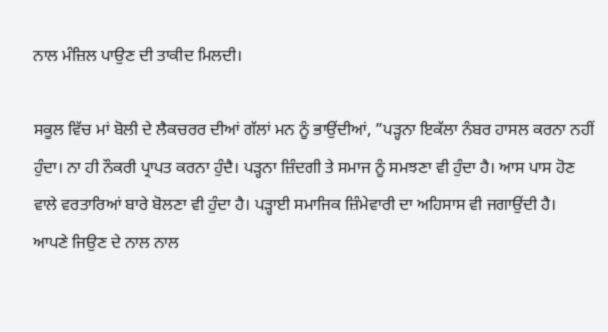ਨਾਲ ਮੰਜ਼ਿਲ ਪਾਉਣ ਦੀ ਤਾਕੀਦ ਮਿਲਦੀ।

ਸਕੂਲ ਵਿੱਚ ਮਾਂ ਬੋਲੀ ਦੇ ਲੈਕਚਰਰ ਦੀਆਂ ਗੱਲਾਂ ਮਨ ਨੂੰ ਭਾਉਂਦੀਆਂ, ”ਪੜ੍ਹਨਾ ਇਕੱਲਾ ਨੰਬਰ ਹਾਸਲ ਕਰਨਾ ਨਹੀਂ ਹੁੰਦਾ। ਨਾ ਹੀ ਨੌਕਰੀ ਪ੍ਰਾਪਤ ਕਰਨਾ ਹੁੰਦੈ। ਪੜ੍ਹਨਾ ਜ਼ਿੰਦਗੀ ਤੇ ਸਮਾਜ ਨੂੰ ਸਮਝਣਾ ਵੀ ਹੁੰਦਾ ਹੈ। ਆਸ ਪਾਸ ਹੋਣ ਵਾਲੇ ਵਰਤਾਰਿਆਂ ਬਾਰੇ ਬੋਲਣਾ ਵੀ ਹੁੰਦਾ ਹੈ। ਪੜ੍ਹਾਈ ਸਮਾਜਿਕ ਜ਼ਿੰਮੇਵਾਰੀ ਦਾ ਅਹਿਸਾਸ ਵੀ ਜਗਾਉਂਦੀ ਹੈ। ਆਪਣੇ ਜਿਉਣ ਦੇ ਨਾਲ ਨਾਲ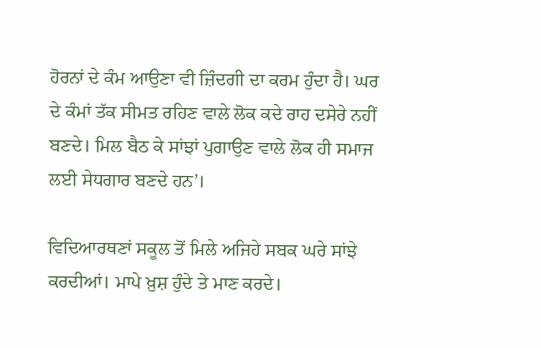ਹੋਰਨਾਂ ਦੇ ਕੰਮ ਆਉਣਾ ਵੀ ਜ਼ਿੰਦਗੀ ਦਾ ਕਰਮ ਹੁੰਦਾ ਹੈ। ਘਰ ਦੇ ਕੰਮਾਂ ਤੱਕ ਸੀਮਤ ਰਹਿਣ ਵਾਲੇ ਲੋਕ ਕਦੇ ਰਾਹ ਦਸੇਰੇ ਨਹੀਂ ਬਣਦੇ। ਮਿਲ ਬੈਠ ਕੇ ਸਾਂਝਾਂ ਪੁਗਾਉਣ ਵਾਲੇ ਲੋਕ ਹੀ ਸਮਾਜ ਲਈ ਸੇਧਗਾਰ ਬਣਦੇ ਹਨ’।

ਵਿਦਿਆਰਥਣਾਂ ਸਕੂਲ ਤੋਂ ਮਿਲੇ ਅਜਿਹੇ ਸਬਕ ਘਰੇ ਸਾਂਝੇ ਕਰਦੀਆਂ। ਮਾਪੇ ਖ਼ੁਸ਼ ਹੁੰਦੇ ਤੇ ਮਾਣ ਕਰਦੇ।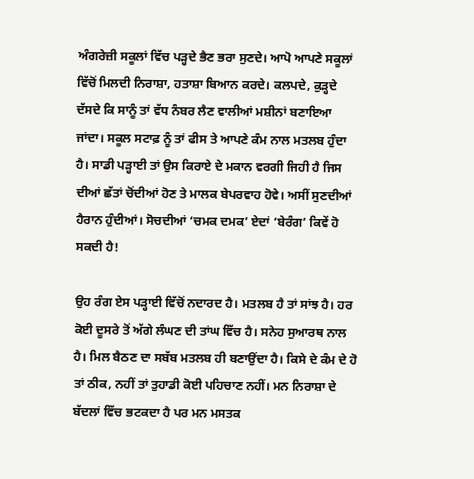ਅੰਗਰੇਜ਼ੀ ਸਕੂਲਾਂ ਵਿੱਚ ਪੜ੍ਹਦੇ ਭੈਣ ਭਰਾ ਸੁਣਦੇ। ਆਪੋ ਆਪਣੇ ਸਕੂਲਾਂ ਵਿੱਚੋਂ ਮਿਲਦੀ ਨਿਰਾਸ਼ਾ, ਹਤਾਸ਼ਾ ਬਿਆਨ ਕਰਦੇ। ਕਲਪਦੇ, ਕੁੜ੍ਹਦੇ ਦੱਸਦੇ ਕਿ ਸਾਨੂੰ ਤਾਂ ਵੱਧ ਨੰਬਰ ਲੈਣ ਵਾਲੀਆਂ ਮਸ਼ੀਨਾਂ ਬਣਾਇਆ ਜਾਂਦਾ। ਸਕੂਲ ਸਟਾਫ਼ ਨੂੰ ਤਾਂ ਫੀਸ ਤੇ ਆਪਣੇ ਕੰਮ ਨਾਲ ਮਤਲਬ ਹੁੰਦਾ ਹੈ। ਸਾਡੀ ਪੜ੍ਹਾਈ ਤਾਂ ਉਸ ਕਿਰਾਏ ਦੇ ਮਕਾਨ ਵਰਗੀ ਜਿਹੀ ਹੈ ਜਿਸ ਦੀਆਂ ਛੱਤਾਂ ਚੋਂਦੀਆਂ ਹੋਣ ਤੇ ਮਾਲਕ ਬੇਪਰਵਾਹ ਹੋਵੇ। ਅਸੀਂ ਸੁਣਦੀਆਂ ਹੈਰਾਨ ਹੁੰਦੀਆਂ। ਸੋਚਦੀਆਂ ‘ਚਮਕ ਦਮਕ’ ਏਦਾਂ ‘ਬੇਰੰਗ’ ਕਿਵੇਂ ਹੋ ਸਕਦੀ ਹੈ!

ਉਹ ਰੰਗ ਏਸ ਪੜ੍ਹਾਈ ਵਿੱਚੋਂ ਨਦਾਰਦ ਹੈ। ਮਤਲਬ ਹੈ ਤਾਂ ਸਾਂਝ ਹੈ। ਹਰ ਕੋਈ ਦੂਸਰੇ ਤੋਂ ਅੱਗੇ ਲੰਘਣ ਦੀ ਤਾਂਘ ਵਿੱਚ ਹੈ। ਸਨੇਹ ਸੁਆਰਥ ਨਾਲ ਹੈ। ਮਿਲ ਬੈਠਣ ਦਾ ਸਬੱਬ ਮਤਲਬ ਹੀ ਬਣਾਉਂਦਾ ਹੈ। ਕਿਸੇ ਦੇ ਕੰਮ ਦੇ ਹੋ ਤਾਂ ਠੀਕ, ਨਹੀਂ ਤਾਂ ਤੁਹਾਡੀ ਕੋਈ ਪਹਿਚਾਣ ਨਹੀਂ। ਮਨ ਨਿਰਾਸ਼ਾ ਦੇ ਬੱਦਲਾਂ ਵਿੱਚ ਭਟਕਦਾ ਹੈ ਪਰ ਮਨ ਮਸਤਕ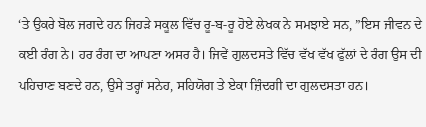‘ਤੇ ਉਕਰੇ ਬੋਲ ਜਗਦੇ ਹਨ ਜਿਹੜੇ ਸਕੂਲ ਵਿੱਚ ਰੂ-ਬ-ਰੂ ਹੋਏ ਲੇਖਕ ਨੇ ਸਮਝਾਏ ਸਨ, ”ਇਸ ਜੀਵਨ ਦੇ ਕਈ ਰੰਗ ਨੇ। ਹਰ ਰੰਗ ਦਾ ਆਪਣਾ ਅਸਰ ਹੈ। ਜਿਵੇਂ ਗੁਲਦਸਤੇ ਵਿੱਚ ਵੱਖ ਵੱਖ ਫੁੱਲਾਂ ਦੇ ਰੰਗ ਉਸ ਦੀ ਪਹਿਚਾਣ ਬਣਦੇ ਹਨ, ਉਸੇ ਤਰ੍ਹਾਂ ਸਨੇਹ, ਸਹਿਯੋਗ ਤੇ ਏਕਾ ਜ਼ਿੰਦਗੀ ਦਾ ਗੁਲਦਸਤਾ ਹਨ।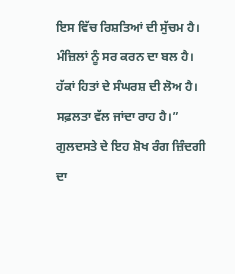ਇਸ ਵਿੱਚ ਰਿਸ਼ਤਿਆਂ ਦੀ ਸੁੱਚਮ ਹੈ। ਮੰਜ਼ਿਲਾਂ ਨੂੰ ਸਰ ਕਰਨ ਦਾ ਬਲ ਹੈ। ਹੱਕਾਂ ਹਿਤਾਂ ਦੇ ਸੰਘਰਸ਼ ਦੀ ਲੋਅ ਹੈ। ਸਫ਼ਲਤਾ ਵੱਲ ਜਾਂਦਾ ਰਾਹ ਹੈ।” ਗੁਲਦਸਤੇ ਦੇ ਇਹ ਸ਼ੋਖ ਰੰਗ ਜ਼ਿੰਦਗੀ ਦਾ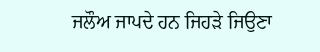ਜਲੌਅ ਜਾਪਦੇ ਹਨ ਜਿਹੜੇ ਜਿਉਣਾ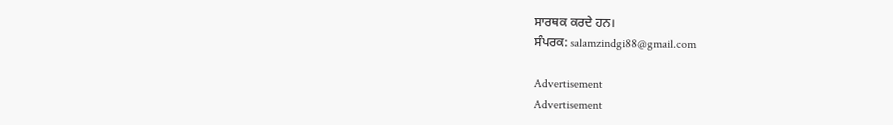ਸਾਰਥਕ ਕਰਦੇ ਹਨ।
ਸੰਪਰਕ: salamzindgi88@gmail.com

Advertisement
Advertisement